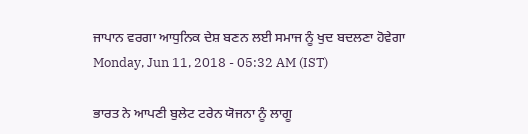ਜਾਪਾਨ ਵਰਗਾ ਆਧੁਨਿਕ ਦੇਸ਼ ਬਣਨ ਲਈ ਸਮਾਜ ਨੂੰ ਖੁਦ ਬਦਲਣਾ ਹੋਵੇਗਾ
Monday, Jun 11, 2018 - 05:32 AM (IST)

ਭਾਰਤ ਨੇ ਆਪਣੀ ਬੁਲੇਟ ਟਰੇਨ ਯੋਜਨਾ ਨੂੰ ਲਾਗੂ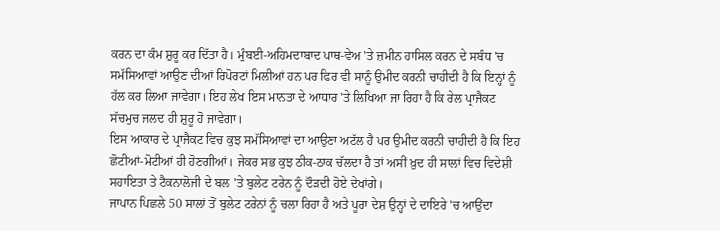ਕਰਨ ਦਾ ਕੰਮ ਸ਼ੁਰੂ ਕਰ ਦਿੱਤਾ ਹੈ। ਮੁੰਬਈ-ਅਹਿਮਦਾਬਾਦ ਪਾਥ-ਵੇਅ 'ਤੇ ਜ਼ਮੀਨ ਹਾਸਿਲ ਕਰਨ ਦੇ ਸਬੰਧ 'ਚ ਸਮੱਸਿਆਵਾਂ ਆਉਣ ਦੀਆਂ ਰਿਪੋਰਟਾਂ ਮਿਲੀਆਂ ਹਨ ਪਰ ਫਿਰ ਵੀ ਸਾਨੂੰ ਉਮੀਦ ਕਰਨੀ ਚਾਹੀਦੀ ਹੈ ਕਿ ਇਨ੍ਹਾਂ ਨੂੰ ਹੱਲ ਕਰ ਲਿਆ ਜਾਵੇਗਾ। ਇਹ ਲੇਖ ਇਸ ਮਾਨਤਾ ਦੇ ਆਧਾਰ 'ਤੇ ਲਿਖਿਆ ਜਾ ਰਿਹਾ ਹੈ ਕਿ ਰੇਲ ਪ੍ਰਾਜੈਕਟ ਸੱਚਮੁਚ ਜਲਦ ਹੀ ਸ਼ੁਰੂ ਹੋ ਜਾਵੇਗਾ।
ਇਸ ਆਕਾਰ ਦੇ ਪ੍ਰਾਜੈਕਟ ਵਿਚ ਕੁਝ ਸਮੱਸਿਆਵਾਂ ਦਾ ਆਉਣਾ ਅਟੱਲ ਹੈ ਪਰ ਉਮੀਦ ਕਰਨੀ ਚਾਹੀਦੀ ਹੈ ਕਿ ਇਹ ਛੋਟੀਆਂ-ਮੋਟੀਆਂ ਹੀ ਹੋਣਗੀਆਂ। ਜੇਕਰ ਸਭ ਕੁਝ ਠੀਕ-ਠਾਕ ਚੱਲਦਾ ਹੈ ਤਾਂ ਅਸੀਂ ਖ਼ੁਦ ਹੀ ਸਾਲਾਂ ਵਿਚ ਵਿਦੇਸ਼ੀ ਸਹਾਇਤਾ ਤੇ ਟੈਕਨਾਲੋਜੀ ਦੇ ਬਲ 'ਤੇ ਬੁਲੇਟ ਟਰੇਨ ਨੂੰ ਦੌੜਦੀ ਹੋਏ ਦੇਖਾਂਗੇ।
ਜਾਪਾਨ ਪਿਛਲੇ 50 ਸਾਲਾਂ ਤੋਂ ਬੁਲੇਟ ਟਰੇਨਾਂ ਨੂੰ ਚਲਾ ਰਿਹਾ ਹੈ ਅਤੇ ਪੂਰਾ ਦੇਸ਼ ਉਨ੍ਹਾਂ ਦੇ ਦਾਇਰੇ 'ਚ ਆਉਂਦਾ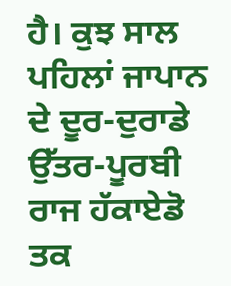ਹੈ। ਕੁਝ ਸਾਲ ਪਹਿਲਾਂ ਜਾਪਾਨ ਦੇ ਦੂਰ-ਦੁਰਾਡੇ ਉੱਤਰ-ਪੂਰਬੀ ਰਾਜ ਹੱਕਾਏਡੋ ਤਕ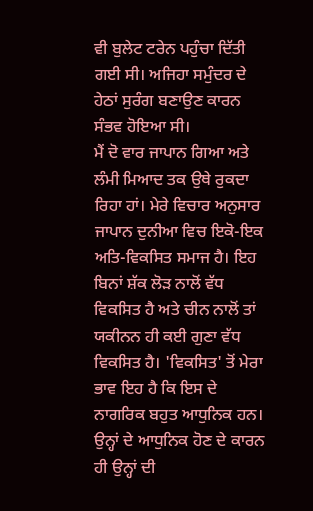ਵੀ ਬੁਲੇਟ ਟਰੇਨ ਪਹੁੰਚਾ ਦਿੱਤੀ ਗਈ ਸੀ। ਅਜਿਹਾ ਸਮੁੰਦਰ ਦੇ ਹੇਠਾਂ ਸੁਰੰਗ ਬਣਾਉਣ ਕਾਰਨ ਸੰਭਵ ਹੋਇਆ ਸੀ।
ਮੈਂ ਦੋ ਵਾਰ ਜਾਪਾਨ ਗਿਆ ਅਤੇ ਲੰਮੀ ਮਿਆਦ ਤਕ ਉਥੇ ਰੁਕਦਾ ਰਿਹਾ ਹਾਂ। ਮੇਰੇ ਵਿਚਾਰ ਅਨੁਸਾਰ ਜਾਪਾਨ ਦੁਨੀਆ ਵਿਚ ਇਕੋ-ਇਕ ਅਤਿ-ਵਿਕਸਿਤ ਸਮਾਜ ਹੈ। ਇਹ ਬਿਨਾਂ ਸ਼ੱਕ ਲੋੜ ਨਾਲੋਂ ਵੱਧ ਵਿਕਸਿਤ ਹੈ ਅਤੇ ਚੀਨ ਨਾਲੋਂ ਤਾਂ ਯਕੀਨਨ ਹੀ ਕਈ ਗੁਣਾ ਵੱਧ ਵਿਕਸਿਤ ਹੈ। 'ਵਿਕਸਿਤ' ਤੋਂ ਮੇਰਾ ਭਾਵ ਇਹ ਹੈ ਕਿ ਇਸ ਦੇ ਨਾਗਰਿਕ ਬਹੁਤ ਆਧੁਨਿਕ ਹਨ। ਉਨ੍ਹਾਂ ਦੇ ਆਧੁਨਿਕ ਹੋਣ ਦੇ ਕਾਰਨ ਹੀ ਉਨ੍ਹਾਂ ਦੀ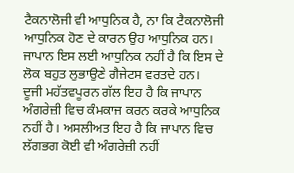ਟੈਕਨਾਲੋਜੀ ਵੀ ਆਧੁਨਿਕ ਹੈ, ਨਾ ਕਿ ਟੈਕਨਾਲੋਜੀ ਆਧੁਨਿਕ ਹੋਣ ਦੇ ਕਾਰਨ ਉਹ ਆਧੁਨਿਕ ਹਨ। ਜਾਪਾਨ ਇਸ ਲਈ ਆਧੁਨਿਕ ਨਹੀਂ ਹੈ ਕਿ ਇਸ ਦੇ ਲੋਕ ਬਹੁਤ ਲੁਭਾਉਣੇ ਗੈਜੇਟਸ ਵਰਤਦੇ ਹਨ।
ਦੂਜੀ ਮਹੱਤਵਪੂਰਨ ਗੱਲ ਇਹ ਹੈ ਕਿ ਜਾਪਾਨ ਅੰਗਰੇਜ਼ੀ ਵਿਚ ਕੰਮਕਾਜ ਕਰਨ ਕਰਕੇ ਆਧੁਨਿਕ ਨਹੀਂ ਹੈ। ਅਸਲੀਅਤ ਇਹ ਹੈ ਕਿ ਜਾਪਾਨ ਵਿਚ ਲੱਗਭਗ ਕੋਈ ਵੀ ਅੰਗਰੇਜ਼ੀ ਨਹੀਂ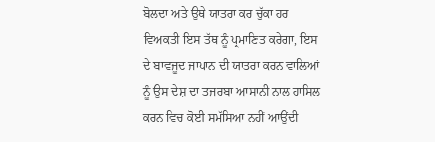ਬੋਲਦਾ ਅਤੇ ਉਥੇ ਯਾਤਰਾ ਕਰ ਚੁੱਕਾ ਹਰ ਵਿਅਕਤੀ ਇਸ ਤੱਥ ਨੂੰ ਪ੍ਰਮਾਣਿਤ ਕਰੇਗਾ, ਇਸ ਦੇ ਬਾਵਜੂਦ ਜਾਪਾਨ ਦੀ ਯਾਤਰਾ ਕਰਨ ਵਾਲਿਆਂ ਨੂੰ ਉਸ ਦੇਸ਼ ਦਾ ਤਜਰਬਾ ਆਸਾਨੀ ਨਾਲ ਹਾਸਿਲ ਕਰਨ ਵਿਚ ਕੋਈ ਸਮੱਸਿਆ ਨਹੀਂ ਆਉਂਦੀ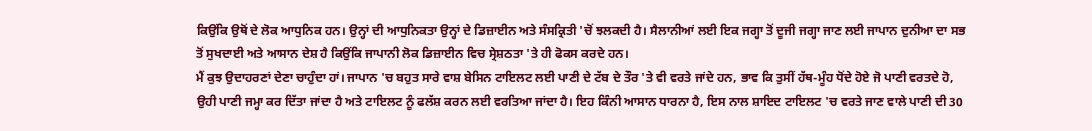ਕਿਉਂਕਿ ਉਥੋਂ ਦੇ ਲੋਕ ਆਧੁਨਿਕ ਹਨ। ਉਨ੍ਹਾਂ ਦੀ ਆਧੁਨਿਕਤਾ ਉਨ੍ਹਾਂ ਦੇ ਡਿਜ਼ਾਈਨ ਅਤੇ ਸੰਸਕ੍ਰਿਤੀ 'ਚੋਂ ਝਲਕਦੀ ਹੈ। ਸੈਲਾਨੀਆਂ ਲਈ ਇਕ ਜਗ੍ਹਾ ਤੋਂ ਦੂਜੀ ਜਗ੍ਹਾ ਜਾਣ ਲਈ ਜਾਪਾਨ ਦੁਨੀਆ ਦਾ ਸਭ ਤੋਂ ਸੁਖਦਾਈ ਅਤੇ ਆਸਾਨ ਦੇਸ਼ ਹੈ ਕਿਉਂਕਿ ਜਾਪਾਨੀ ਲੋਕ ਡਿਜ਼ਾਈਨ ਵਿਚ ਸ੍ਰੇਸ਼ਠਤਾ 'ਤੇ ਹੀ ਫੋਕਸ ਕਰਦੇ ਹਨ।
ਮੈਂ ਕੁਝ ਉਦਾਹਰਣਾਂ ਦੇਣਾ ਚਾਹੁੰਦਾ ਹਾਂ। ਜਾਪਾਨ 'ਚ ਬਹੁਤ ਸਾਰੇ ਵਾਸ਼ ਬੇਸਿਨ ਟਾਇਲਟ ਲਈ ਪਾਣੀ ਦੇ ਟੱਬ ਦੇ ਤੌਰ 'ਤੇ ਵੀ ਵਰਤੇ ਜਾਂਦੇ ਹਨ, ਭਾਵ ਕਿ ਤੁਸੀਂ ਹੱਥ-ਮੂੰਹ ਧੋਂਦੇ ਹੋਏ ਜੋ ਪਾਣੀ ਵਰਤਦੇ ਹੋ, ਉਹੀ ਪਾਣੀ ਜਮ੍ਹਾ ਕਰ ਦਿੱਤਾ ਜਾਂਦਾ ਹੈ ਅਤੇ ਟਾਇਲਟ ਨੂੰ ਫਲੱਸ਼ ਕਰਨ ਲਈ ਵਰਤਿਆ ਜਾਂਦਾ ਹੈ। ਇਹ ਕਿੰਨੀ ਆਸਾਨ ਧਾਰਨਾ ਹੈ, ਇਸ ਨਾਲ ਸ਼ਾਇਦ ਟਾਇਲਟ 'ਚ ਵਰਤੇ ਜਾਣ ਵਾਲੇ ਪਾਣੀ ਦੀ 30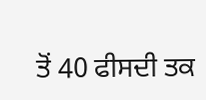ਤੋਂ 40 ਫੀਸਦੀ ਤਕ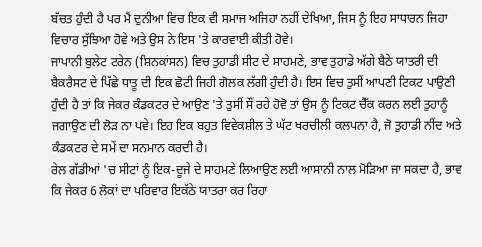ਬੱਚਤ ਹੁੰਦੀ ਹੈ ਪਰ ਮੈਂ ਦੁਨੀਆ ਵਿਚ ਇਕ ਵੀ ਸਮਾਜ ਅਜਿਹਾ ਨਹੀਂ ਦੇਖਿਆ, ਜਿਸ ਨੂੰ ਇਹ ਸਾਧਾਰਨ ਜਿਹਾ ਵਿਚਾਰ ਸੁੱਝਿਆ ਹੋਵੇ ਅਤੇ ਉਸ ਨੇ ਇਸ 'ਤੇ ਕਾਰਵਾਈ ਕੀਤੀ ਹੋਵੇ।
ਜਾਪਾਨੀ ਬੁਲੇਟ ਟਰੇਨ (ਸ਼ਿਨਕਾਂਸਨ) ਵਿਚ ਤੁਹਾਡੀ ਸੀਟ ਦੇ ਸਾਹਮਣੇ, ਭਾਵ ਤੁਹਾਡੇ ਅੱਗੇ ਬੈਠੇ ਯਾਤਰੀ ਦੀ ਬੈਕਰੈਸਟ ਦੇ ਪਿੱਛੇ ਧਾਤੂ ਦੀ ਇਕ ਛੋਟੀ ਜਿਹੀ ਗੋਲਕ ਲੱਗੀ ਹੁੰਦੀ ਹੈ। ਇਸ ਵਿਚ ਤੁਸੀਂ ਆਪਣੀ ਟਿਕਟ ਪਾਉਣੀ ਹੁੰਦੀ ਹੈ ਤਾਂ ਕਿ ਜੇਕਰ ਕੰਡਕਟਰ ਦੇ ਆਉਣ 'ਤੇ ਤੁਸੀਂ ਸੌਂ ਰਹੇ ਹੋਵੋ ਤਾਂ ਉਸ ਨੂੰ ਟਿਕਟ ਚੈੱਕ ਕਰਨ ਲਈ ਤੁਹਾਨੂੰ ਜਗਾਉਣ ਦੀ ਲੋੜ ਨਾ ਪਵੇ। ਇਹ ਇਕ ਬਹੁਤ ਵਿਵੇਕਸ਼ੀਲ ਤੇ ਘੱਟ ਖਰਚੀਲੀ ਕਲਪਨਾ ਹੈ, ਜੋ ਤੁਹਾਡੀ ਨੀਂਦ ਅਤੇ ਕੰਡਕਟਰ ਦੇ ਸਮੇਂ ਦਾ ਸਨਮਾਨ ਕਰਦੀ ਹੈ।
ਰੇਲ ਗੱਡੀਆਂ 'ਚ ਸੀਟਾਂ ਨੂੰ ਇਕ-ਦੂਜੇ ਦੇ ਸਾਹਮਣੇ ਲਿਆਉਣ ਲਈ ਆਸਾਨੀ ਨਾਲ ਮੋੜਿਆ ਜਾ ਸਕਦਾ ਹੈ, ਭਾਵ ਕਿ ਜੇਕਰ 6 ਲੋਕਾਂ ਦਾ ਪਰਿਵਾਰ ਇਕੱਠੇ ਯਾਤਰਾ ਕਰ ਰਿਹਾ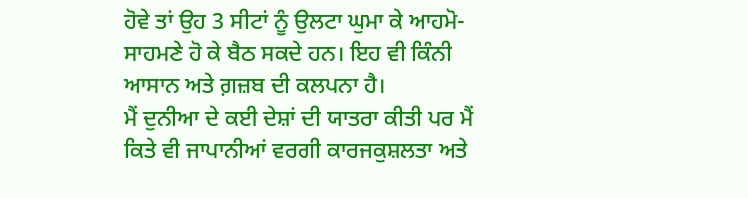ਹੋਵੇ ਤਾਂ ਉਹ 3 ਸੀਟਾਂ ਨੂੰ ਉਲਟਾ ਘੁਮਾ ਕੇ ਆਹਮੋ-ਸਾਹਮਣੇ ਹੋ ਕੇ ਬੈਠ ਸਕਦੇ ਹਨ। ਇਹ ਵੀ ਕਿੰਨੀ ਆਸਾਨ ਅਤੇ ਗ਼ਜ਼ਬ ਦੀ ਕਲਪਨਾ ਹੈ।
ਮੈਂ ਦੁਨੀਆ ਦੇ ਕਈ ਦੇਸ਼ਾਂ ਦੀ ਯਾਤਰਾ ਕੀਤੀ ਪਰ ਮੈਂ ਕਿਤੇ ਵੀ ਜਾਪਾਨੀਆਂ ਵਰਗੀ ਕਾਰਜਕੁਸ਼ਲਤਾ ਅਤੇ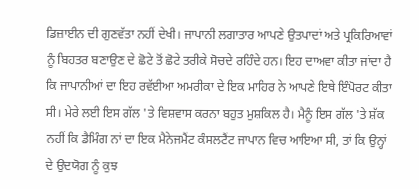ਡਿਜ਼ਾਈਨ ਦੀ ਗੁਣਵੱਤਾ ਨਹੀਂ ਦੇਖੀ। ਜਾਪਾਨੀ ਲਗਾਤਾਰ ਆਪਣੇ ਉਤਪਾਦਾਂ ਅਤੇ ਪ੍ਰਕਿਰਿਆਵਾਂ ਨੂੰ ਬਿਹਤਰ ਬਣਾਉਣ ਦੇ ਛੋਟੇ ਤੋਂ ਛੋਟੇ ਤਰੀਕੇ ਸੋਚਦੇ ਰਹਿੰਦੇ ਹਨ। ਇਹ ਦਾਅਵਾ ਕੀਤਾ ਜਾਂਦਾ ਹੈ ਕਿ ਜਾਪਾਨੀਆਂ ਦਾ ਇਹ ਰਵੱਈਆ ਅਮਰੀਕਾ ਦੇ ਇਕ ਮਾਹਿਰ ਨੇ ਆਪਣੇ ਇਥੇ ਇੰਪੋਰਟ ਕੀਤਾ ਸੀ। ਮੇਰੇ ਲਈ ਇਸ ਗੱਲ 'ਤੇ ਵਿਸ਼ਵਾਸ ਕਰਨਾ ਬਹੁਤ ਮੁਸ਼ਕਿਲ ਹੈ। ਮੈਨੂੰ ਇਸ ਗੱਲ 'ਤੇ ਸ਼ੱਕ ਨਹੀਂ ਕਿ ਡੈਮਿੰਗ ਨਾਂ ਦਾ ਇਕ ਮੈਨੇਜਮੈਂਟ ਕੰਸਲਟੈਂਟ ਜਾਪਾਨ ਵਿਚ ਆਇਆ ਸੀ, ਤਾਂ ਕਿ ਉਨ੍ਹਾਂ ਦੇ ਉਦਯੋਗ ਨੂੰ ਕੁਝ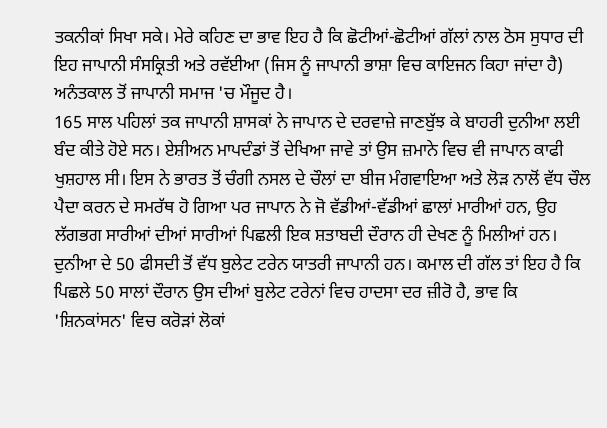ਤਕਨੀਕਾਂ ਸਿਖਾ ਸਕੇ। ਮੇਰੇ ਕਹਿਣ ਦਾ ਭਾਵ ਇਹ ਹੈ ਕਿ ਛੋਟੀਆਂ-ਛੋਟੀਆਂ ਗੱਲਾਂ ਨਾਲ ਠੋਸ ਸੁਧਾਰ ਦੀ ਇਹ ਜਾਪਾਨੀ ਸੰਸਕ੍ਰਿਤੀ ਅਤੇ ਰਵੱਈਆ (ਜਿਸ ਨੂੰ ਜਾਪਾਨੀ ਭਾਸ਼ਾ ਵਿਚ ਕਾਇਜਨ ਕਿਹਾ ਜਾਂਦਾ ਹੈ) ਅਨੰਤਕਾਲ ਤੋਂ ਜਾਪਾਨੀ ਸਮਾਜ 'ਚ ਮੌਜੂਦ ਹੈ।
165 ਸਾਲ ਪਹਿਲਾਂ ਤਕ ਜਾਪਾਨੀ ਸ਼ਾਸਕਾਂ ਨੇ ਜਾਪਾਨ ਦੇ ਦਰਵਾਜ਼ੇ ਜਾਣਬੁੱਝ ਕੇ ਬਾਹਰੀ ਦੁਨੀਆ ਲਈ ਬੰਦ ਕੀਤੇ ਹੋਏ ਸਨ। ਏਸ਼ੀਅਨ ਮਾਪਦੰਡਾਂ ਤੋਂ ਦੇਖਿਆ ਜਾਵੇ ਤਾਂ ਉਸ ਜ਼ਮਾਨੇ ਵਿਚ ਵੀ ਜਾਪਾਨ ਕਾਫੀ ਖੁਸ਼ਹਾਲ ਸੀ। ਇਸ ਨੇ ਭਾਰਤ ਤੋਂ ਚੰਗੀ ਨਸਲ ਦੇ ਚੌਲਾਂ ਦਾ ਬੀਜ ਮੰਗਵਾਇਆ ਅਤੇ ਲੋੜ ਨਾਲੋਂ ਵੱਧ ਚੌਲ ਪੈਦਾ ਕਰਨ ਦੇ ਸਮਰੱਥ ਹੋ ਗਿਆ ਪਰ ਜਾਪਾਨ ਨੇ ਜੋ ਵੱਡੀਆਂ-ਵੱਡੀਆਂ ਛਾਲਾਂ ਮਾਰੀਆਂ ਹਨ, ਉਹ ਲੱਗਭਗ ਸਾਰੀਆਂ ਦੀਆਂ ਸਾਰੀਆਂ ਪਿਛਲੀ ਇਕ ਸ਼ਤਾਬਦੀ ਦੌਰਾਨ ਹੀ ਦੇਖਣ ਨੂੰ ਮਿਲੀਆਂ ਹਨ।
ਦੁਨੀਆ ਦੇ 50 ਫੀਸਦੀ ਤੋਂ ਵੱਧ ਬੁਲੇਟ ਟਰੇਨ ਯਾਤਰੀ ਜਾਪਾਨੀ ਹਨ। ਕਮਾਲ ਦੀ ਗੱਲ ਤਾਂ ਇਹ ਹੈ ਕਿ ਪਿਛਲੇ 50 ਸਾਲਾਂ ਦੌਰਾਨ ਉਸ ਦੀਆਂ ਬੁਲੇਟ ਟਰੇਨਾਂ ਵਿਚ ਹਾਦਸਾ ਦਰ ਜ਼ੀਰੋ ਹੈ, ਭਾਵ ਕਿ 'ਸ਼ਿਨਕਾਂਸਨ' ਵਿਚ ਕਰੋੜਾਂ ਲੋਕਾਂ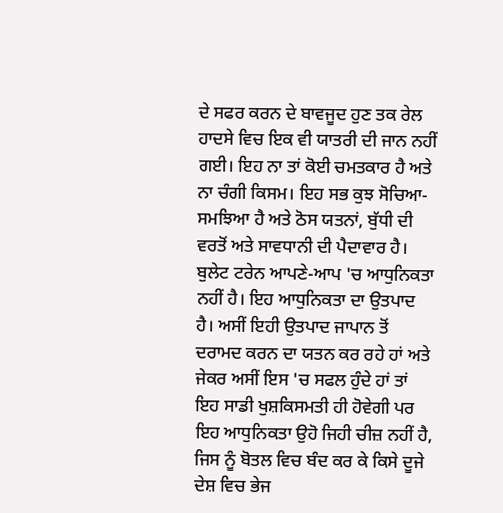ਦੇ ਸਫਰ ਕਰਨ ਦੇ ਬਾਵਜੂਦ ਹੁਣ ਤਕ ਰੇਲ ਹਾਦਸੇ ਵਿਚ ਇਕ ਵੀ ਯਾਤਰੀ ਦੀ ਜਾਨ ਨਹੀਂ ਗਈ। ਇਹ ਨਾ ਤਾਂ ਕੋਈ ਚਮਤਕਾਰ ਹੈ ਅਤੇ ਨਾ ਚੰਗੀ ਕਿਸਮ। ਇਹ ਸਭ ਕੁਝ ਸੋਚਿਆ-ਸਮਝਿਆ ਹੈ ਅਤੇ ਠੋਸ ਯਤਨਾਂ, ਬੁੱਧੀ ਦੀ ਵਰਤੋਂ ਅਤੇ ਸਾਵਧਾਨੀ ਦੀ ਪੈਦਾਵਾਰ ਹੈ।
ਬੁਲੇਟ ਟਰੇਨ ਆਪਣੇ-ਆਪ 'ਚ ਆਧੁਨਿਕਤਾ ਨਹੀਂ ਹੈ। ਇਹ ਆਧੁਨਿਕਤਾ ਦਾ ਉਤਪਾਦ ਹੈ। ਅਸੀਂ ਇਹੀ ਉਤਪਾਦ ਜਾਪਾਨ ਤੋਂ ਦਰਾਮਦ ਕਰਨ ਦਾ ਯਤਨ ਕਰ ਰਹੇ ਹਾਂ ਅਤੇ ਜੇਕਰ ਅਸੀਂ ਇਸ 'ਚ ਸਫਲ ਹੁੰਦੇ ਹਾਂ ਤਾਂ ਇਹ ਸਾਡੀ ਖੁਸ਼ਕਿਸਮਤੀ ਹੀ ਹੋਵੇਗੀ ਪਰ ਇਹ ਆਧੁਨਿਕਤਾ ਉਹੋ ਜਿਹੀ ਚੀਜ਼ ਨਹੀਂ ਹੈ, ਜਿਸ ਨੂੰ ਬੋਤਲ ਵਿਚ ਬੰਦ ਕਰ ਕੇ ਕਿਸੇ ਦੂਜੇ ਦੇਸ਼ ਵਿਚ ਭੇਜ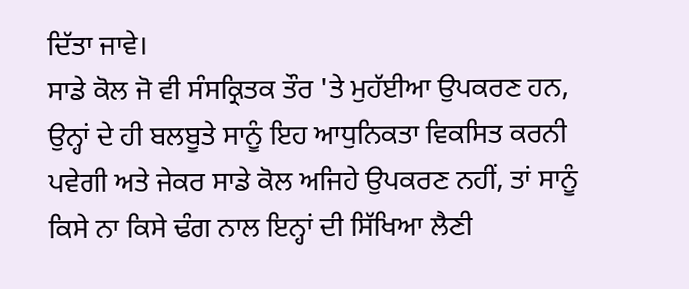ਦਿੱਤਾ ਜਾਵੇ।
ਸਾਡੇ ਕੋਲ ਜੋ ਵੀ ਸੰਸਕ੍ਰਿਤਕ ਤੌਰ 'ਤੇ ਮੁਹੱਈਆ ਉਪਕਰਣ ਹਨ, ਉਨ੍ਹਾਂ ਦੇ ਹੀ ਬਲਬੂਤੇ ਸਾਨੂੰ ਇਹ ਆਧੁਨਿਕਤਾ ਵਿਕਸਿਤ ਕਰਨੀ ਪਵੇਗੀ ਅਤੇ ਜੇਕਰ ਸਾਡੇ ਕੋਲ ਅਜਿਹੇ ਉਪਕਰਣ ਨਹੀਂ, ਤਾਂ ਸਾਨੂੰ ਕਿਸੇ ਨਾ ਕਿਸੇ ਢੰਗ ਨਾਲ ਇਨ੍ਹਾਂ ਦੀ ਸਿੱਖਿਆ ਲੈਣੀ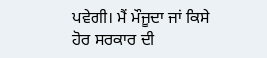ਪਵੇਗੀ। ਮੈਂ ਮੌਜੂਦਾ ਜਾਂ ਕਿਸੇ ਹੋਰ ਸਰਕਾਰ ਦੀ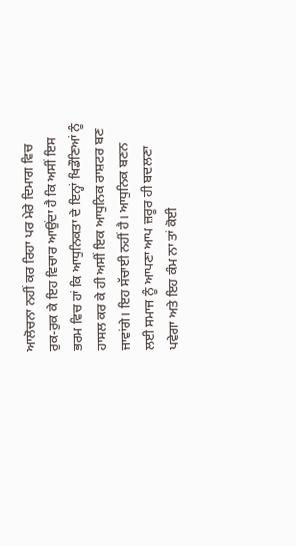ਆਲੋਚਨਾ ਨਹੀਂ ਕਰ ਰਿਹਾ ਪਰ ਮੇਰੇ ਦਿਮਾਗ ਵਿਚ ਰੁਕ-ਰੁਕ ਕੇ ਇਹ ਵਿਚਾਰ ਆਉਂਦਾ ਹੈ ਕਿ ਅਸੀਂ ਇਸ ਭਰਮ ਵਿਚ ਹਾਂ ਕਿ ਆਧੁਨਿਕਤਾ ਦੇ ਇਨ੍ਹਾਂ ਖਿਡੌਣਿਆਂ ਨੂੰ ਹਾਸਲ ਕਰ ਕੇ ਹੀ ਅਸੀਂ ਇਕ ਆਧੁਨਿਕ ਰਾਸ਼ਟਰ ਬਣ ਜਾਵਾਂਗੇ। ਇਹ ਸੱਚਾਈ ਨਹੀਂ ਹੈ। ਆਧੁਨਿਕ ਬਣਨ ਲਈ ਸਮਾਜ ਨੂੰ ਆਪਣਾ ਆਪ ਜ਼ਰੂਰ ਹੀ ਬਦਲਣਾ ਪਵੇਗਾ ਅਤੇ ਇਹ ਕੰਮ ਨਾ ਤਾਂ ਕੋਈ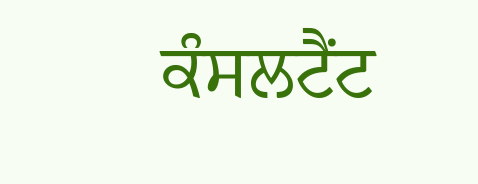ਕੰਸਲਟੈਂਟ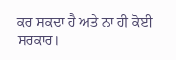ਕਰ ਸਕਦਾ ਹੈ ਅਤੇ ਨਾ ਹੀ ਕੋਈ ਸਰਕਾਰ।